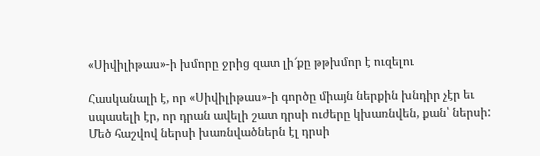«Սիվիլիթաս»-ի խմորը ջրից զատ լի՜քը թթխմոր է ուզելու

Հասկանալի է, որ «Սիվիլիթաս»-ի գործը միայն ներքին խնդիր չէր եւ սպասելի էր, որ դրան ավելի շատ դրսի ուժերը կխառնվեն, քան՝ ներսի: Մեծ հաշվով ներսի խառնվածներն էլ դրսի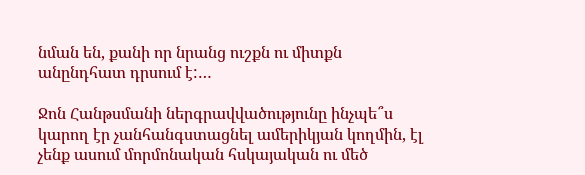նման են, քանի որ նրանց ուշքն ու միտքն անընդհատ դրսում է:…

Ջոն Հանթսմանի ներգրավվածությունը ինչպե՞ս կարող էր չանհանգստացնել ամերիկյան կողմին, էլ չենք ասում մորմոնական հսկայական ու մեծ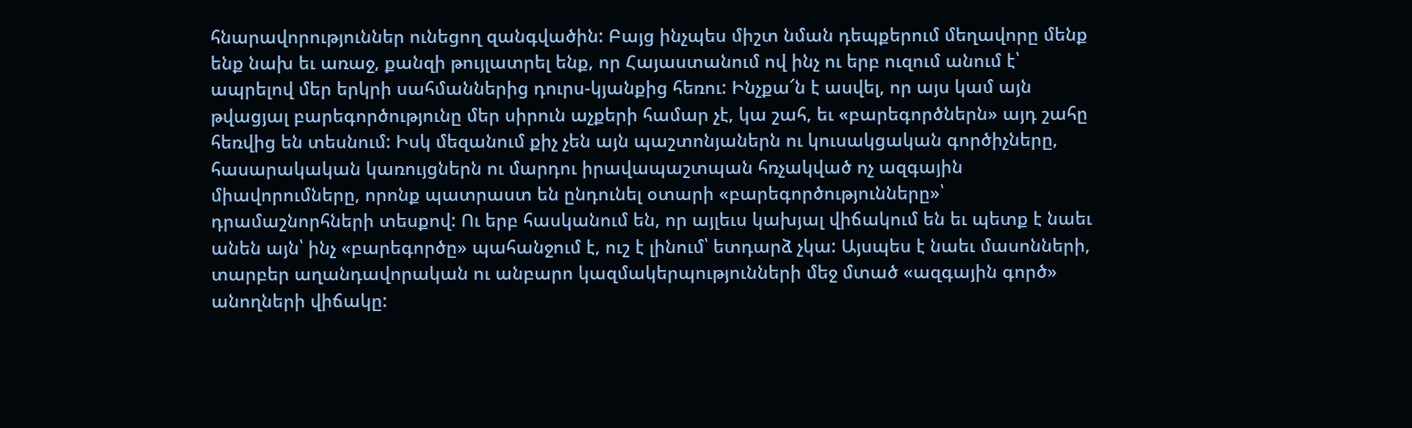հնարավորություններ ունեցող զանգվածին: Բայց ինչպես միշտ նման դեպքերում մեղավորը մենք ենք նախ եւ առաջ, քանզի թույլատրել ենք, որ Հայաստանում ով ինչ ու երբ ուզում անում է՝ ապրելով մեր երկրի սահմաններից դուրս-կյանքից հեռու: Ինչքա՜ն է ասվել, որ այս կամ այն թվացյալ բարեգործությունը մեր սիրուն աչքերի համար չէ, կա շահ, եւ «բարեգործներն» այդ շահը հեռվից են տեսնում: Իսկ մեզանում քիչ չեն այն պաշտոնյաներն ու կուսակցական գործիչները, հասարակական կառույցներն ու մարդու իրավապաշտպան հռչակված ոչ ազգային միավորումները, որոնք պատրաստ են ընդունել օտարի «բարեգործությունները»՝ դրամաշնորհների տեսքով: Ու երբ հասկանում են, որ այլեւս կախյալ վիճակում են եւ պետք է նաեւ անեն այն՝ ինչ «բարեգործը» պահանջում է, ուշ է լինում՝ ետդարձ չկա: Այսպես է նաեւ մասոնների, տարբեր աղանդավորական ու անբարո կազմակերպությունների մեջ մտած «ազգային գործ» անողների վիճակը: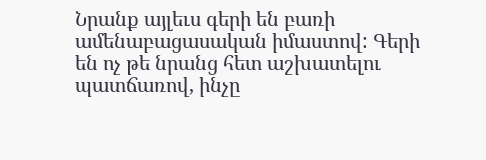Նրանք այլեւս գերի են բառի ամենաբացասական իմաստով: Գերի են ոչ թե նրանց հետ աշխատելու պատճառով, ինչը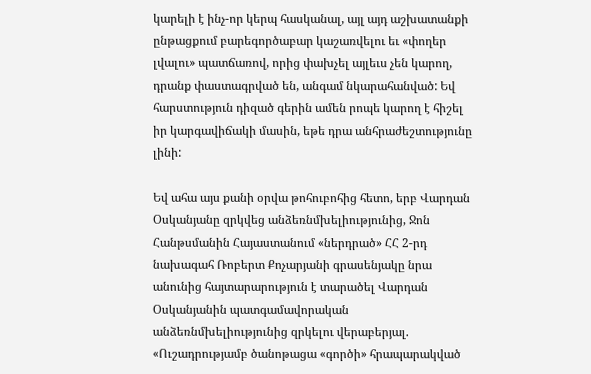կարելի է ինչ-որ կերպ հասկանալ, այլ այդ աշխատանքի ընթացքում բարեգործաբար կաշառվելու եւ «փողեր լվալու» պատճառով, որից փախչել այլեւս չեն կարող, դրանք փաստագրված են, անգամ նկարահանված: Եվ հարստություն դիզած գերին ամեն րոպե կարող է հիշել իր կարգավիճակի մասին, եթե դրա անհրաժեշտությունը լինի:

Եվ ահա այս քանի օրվա թոհուբոհից հետո, երբ Վարդան Օսկանյանը զրկվեց անձեռնմխելիությունից, Ջոն Հանթսմանին Հայաստանում «ներդրած» ՀՀ 2-րդ նախագահ Ռոբերտ Քոչարյանի գրասենյակը նրա անունից հայտարարություն է տարածել Վարդան Օսկանյանին պատգամավորական անձեռնմխելիությունից զրկելու վերաբերյալ. «Ուշադրությամբ ծանոթացա «գործի» հրապարակված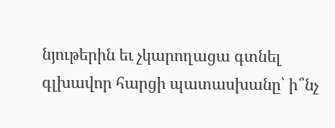նյութերին եւ չկարողացա գտնել գլխավոր հարցի պատասխանը՝ ի՞նչ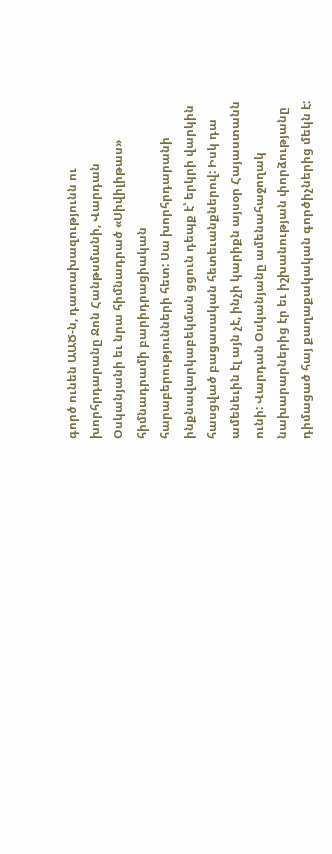գործ ունեն ԱԱԾ-ն, դատախազությունն ու խորհրդարանը Ջոն Հանթսմանի, Վարդան Օսկանյանի եւ նրա հիմնադրած «Սիվիլիթաս» հիմնադրամի բարիդրացիական հարաբերությունների հետ: Սա խորհրդարանի ինքնավարկաբեկման ցցուն դեպք է՝ երկրի վարկին հասցված բացասական հետեւանքներով: Իսկ դա ամենեւին էլ այն չէ, ինչի կարիքն այսօր Հայաստանն ունի: Վարդան Օսկանյանը ամենահաջողակ նախարարներից էր եւ իշխանության փորձությանը դիմացած հայ քաղաքակական գործիչներից մեկն է: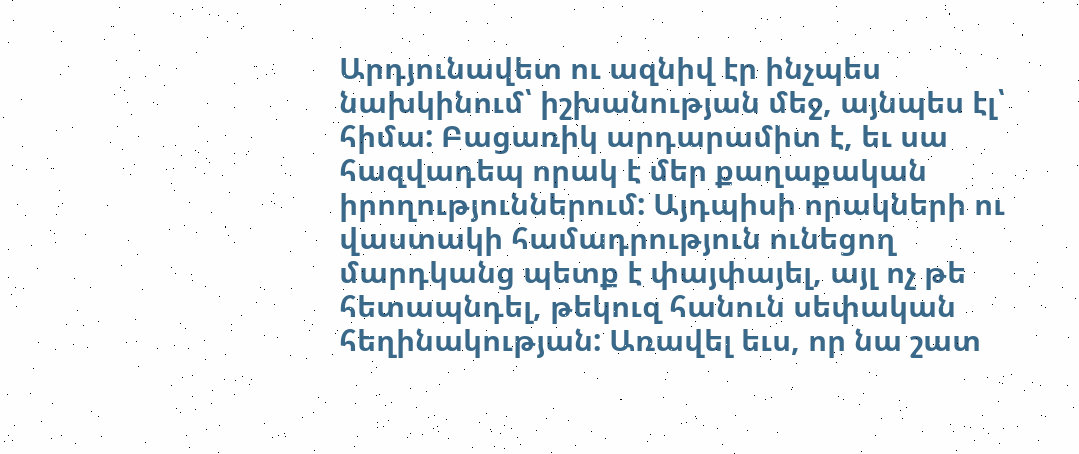Արդյունավետ ու ազնիվ էր ինչպես նախկինում՝ իշխանության մեջ, այնպես էլ՝ հիմա: Բացառիկ արդարամիտ է, եւ սա հազվադեպ որակ է մեր քաղաքական իրողություններում: Այդպիսի որակների ու վաստակի համադրություն ունեցող մարդկանց պետք է փայփայել, այլ ոչ թե հետապնդել, թեկուզ հանուն սեփական հեղինակության: Առավել եւս, որ նա շատ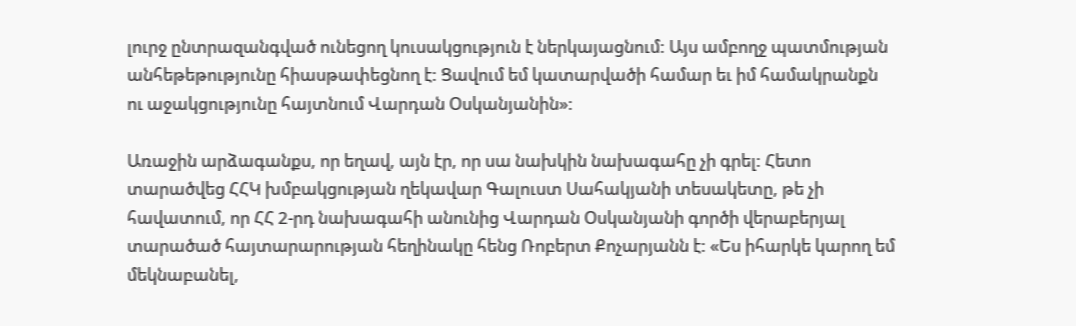լուրջ ընտրազանգված ունեցող կուսակցություն է ներկայացնում: Այս ամբողջ պատմության անհեթեթությունը հիասթափեցնող է: Ցավում եմ կատարվածի համար եւ իմ համակրանքն ու աջակցությունը հայտնում Վարդան Օսկանյանին»:

Առաջին արձագանքս, որ եղավ, այն էր, որ սա նախկին նախագահը չի գրել: Հետո տարածվեց ՀՀԿ խմբակցության ղեկավար Գալուստ Սահակյանի տեսակետը, թե չի հավատում, որ ՀՀ 2-րդ նախագահի անունից Վարդան Օսկանյանի գործի վերաբերյալ տարածած հայտարարության հեղինակը հենց Ռոբերտ Քոչարյանն է: «Ես իհարկե կարող եմ մեկնաբանել,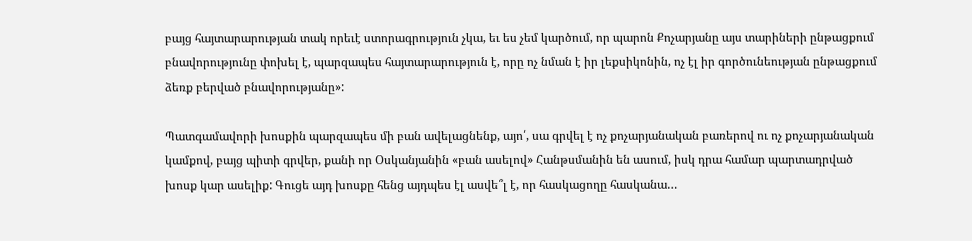բայց հայտարարության տակ որեւէ ստորագրություն չկա, եւ ես չեմ կարծում, որ պարոն Քոչարյանը այս տարիների ընթացքում բնավորությունը փոխել է, պարզապես հայտարարություն է, որը ոչ նման է իր լեքսիկոնին, ոչ էլ իր գործունեության ընթացքում ձեռք բերված բնավորությանը»:

Պատգամավորի խոսքին պարզապես մի բան ավելացնենք, այո՛, սա գրվել է ոչ քոչարյանական բառերով ու ոչ քոչարյանական կամքով, բայց պիտի գրվեր, քանի որ Օսկանյանին «բան ասելով» Հանթսմանին են ասում, իսկ դրա համար պարտադրված խոսք կար ասելիք: Գուցե այդ խոսքը հենց այդպես էլ ասվե՞լ է, որ հասկացողը հասկանա…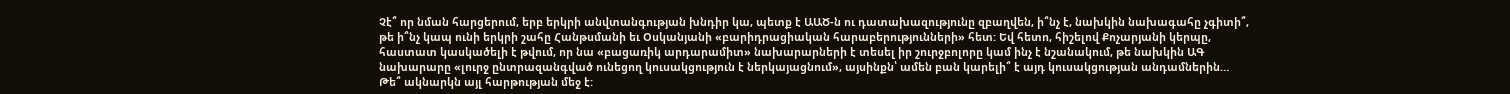Չէ՞ որ նման հարցերում, երբ երկրի անվտանգության խնդիր կա, պետք է ԱԱԾ-ն ու դատախազությունը զբաղվեն, ի՞նչ է, նախկին նախագահը չգիտի՞, թե ի՞նչ կապ ունի երկրի շահը Հանթսմանի եւ Օսկանյանի «բարիդրացիական հարաբերությունների» հետ: Եվ հետո, հիշելով Քոչարյանի կերպը, հաստատ կասկածելի է թվում, որ նա «բացառիկ արդարամիտ» նախարարների է տեսել իր շուրջբոլորը կամ ինչ է նշանակում, թե նախկին ԱԳ նախարարը «լուրջ ընտրազանգված ունեցող կուսակցություն է ներկայացնում», այսինքն՝ ամեն բան կարելի՞ է այդ կուսակցության անդամներին… Թե՞ ակնարկն այլ հարթության մեջ է: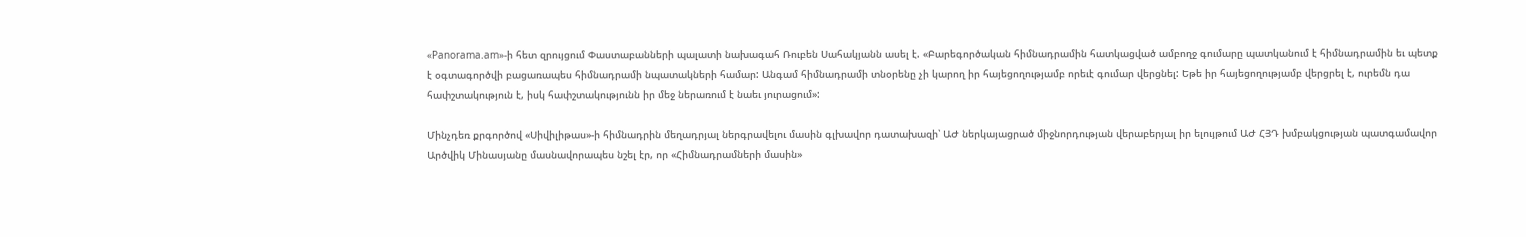«Panorama.am»-ի հետ զրույցում Փաստաբանների պալատի նախագահ Ռուբեն Սահակյանն ասել է. «Բարեգործական հիմնադրամին հատկացված ամբողջ գումարը պատկանում է հիմնադրամին եւ պետք է օգտագործվի բացառապես հիմնադրամի նպատակների համար: Անգամ հիմնադրամի տնօրենը չի կարող իր հայեցողությամբ որեւէ գումար վերցնել: Եթե իր հայեցողությամբ վերցրել է, ուրեմն դա հափշտակություն է, իսկ հափշտակությունն իր մեջ ներառում է նաեւ յուրացում»:

Մինչդեռ քրգործով «Սիվիլիթաս»-ի հիմնադրին մեղադրյալ ներգրավելու մասին գլխավոր դատախազի՝ ԱԺ ներկայացրած միջնորդության վերաբերյալ իր ելույթում ԱԺ ՀՅԴ խմբակցության պատգամավոր Արծվիկ Մինասյանը մասնավորապես նշել էր, որ «Հիմնադրամների մասին»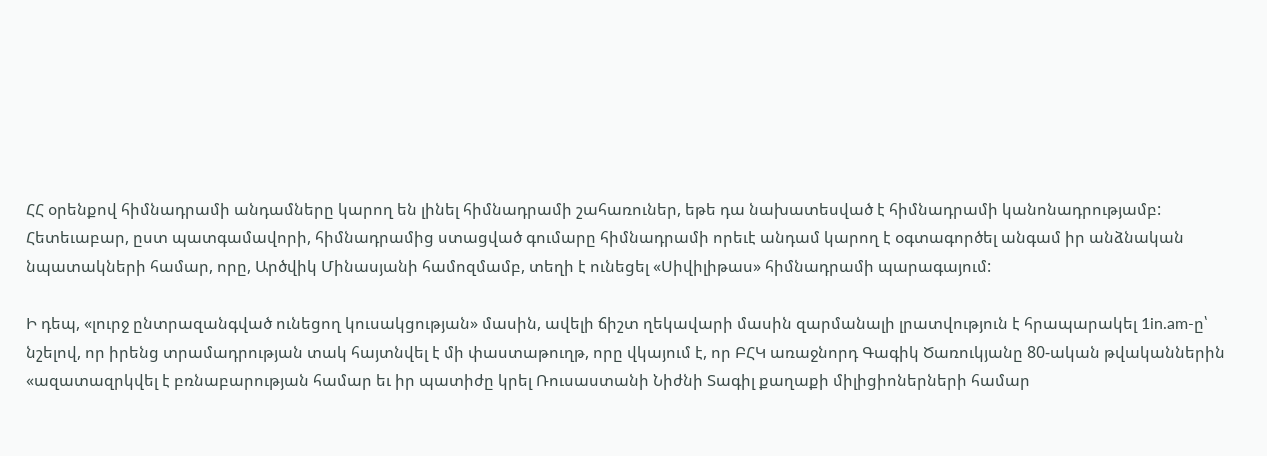ՀՀ օրենքով հիմնադրամի անդամները կարող են լինել հիմնադրամի շահառուներ, եթե դա նախատեսված է հիմնադրամի կանոնադրությամբ: Հետեւաբար, ըստ պատգամավորի, հիմնադրամից ստացված գումարը հիմնադրամի որեւէ անդամ կարող է օգտագործել անգամ իր անձնական նպատակների համար, որը, Արծվիկ Մինասյանի համոզմամբ, տեղի է ունեցել «Սիվիլիթաս» հիմնադրամի պարագայում:

Ի դեպ, «լուրջ ընտրազանգված ունեցող կուսակցության» մասին, ավելի ճիշտ ղեկավարի մասին զարմանալի լրատվություն է հրապարակել 1in.am-ը՝ նշելով, որ իրենց տրամադրության տակ հայտնվել է մի փաստաթուղթ, որը վկայում է, որ ԲՀԿ առաջնորդ Գագիկ Ծառուկյանը 80-ական թվականներին «ազատազրկվել է բռնաբարության համար եւ իր պատիժը կրել Ռուսաստանի Նիժնի Տագիլ քաղաքի միլիցիոներների համար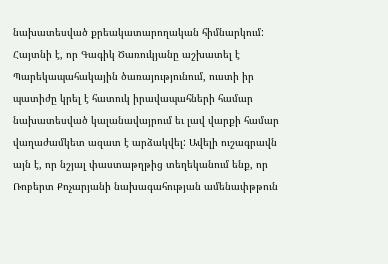նախատեսված քրեակատարողական հիմնարկում: Հայտնի է, որ Գագիկ Ծառուկյանը աշխատել է Պարեկապահակային ծառայությունում, ուստի իր պատիժը կրել է հատուկ իրավապահների համար նախատեսված կալանավայրում եւ լավ վարքի համար վաղաժամկետ ազատ է արձակվել: Ավելի ուշագրավն այն է, որ նշյալ փաստաթղթից տեղեկանում ենք, որ Ռոբերտ Քոչարյանի նախագահության ամենափթթուն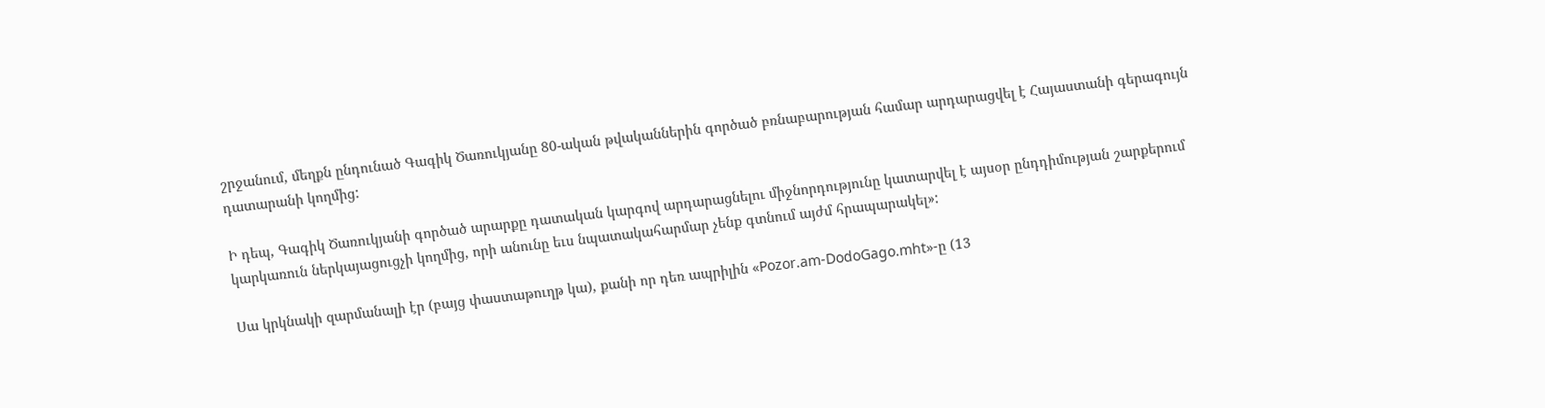շրջանում, մեղքն ընդունած Գագիկ Ծառուկյանը 80-ական թվականներին գործած բռնաբարության համար արդարացվել է Հայաստանի գերագույն դատարանի կողմից:

Ի դեպ, Գագիկ Ծառուկյանի գործած արարքը դատական կարգով արդարացնելու միջնորդությունը կատարվել է այսօր ընդդիմության շարքերում կարկառուն ներկայացուցչի կողմից, որի անունը եւս նպատակահարմար չենք գտնում այժմ հրապարակել»:

Սա կրկնակի զարմանալի էր (բայց փաստաթուղթ կա), քանի որ դեռ ապրիլին «Pozor.am-DodoGago.mht»-ը (13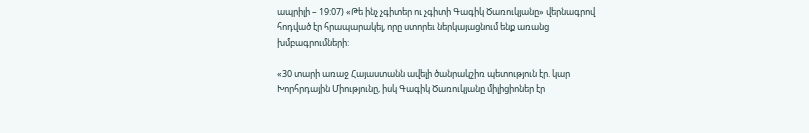ապրիլի – 19:07) «Թե ինչ չգիտեր ու չգիտի Գագիկ Ծառուկյանը» վերնագրով հոդված էր հրապարակել, որը ստորեւ ներկայացնում ենք առանց խմբագրումների:

«30 տարի առաջ Հայաստանն ավելի ծանրակշիռ պետություն էր. կար Խորհրդային Միությունը, իսկ Գագիկ Ծառուկյանը միլիցիոներ էր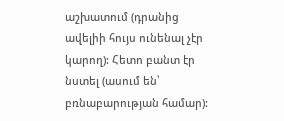աշխատում (դրանից ավելիի հույս ունենալ չէր կարող): Հետո բանտ էր նստել (ասում են՝ բռնաբարության համար):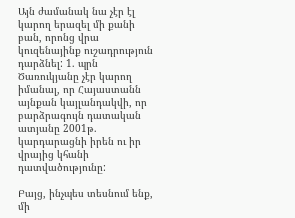Այն ժամանակ նա չէր էլ կարող երազել մի քանի բան, որոնց վրա կուզենայինք ուշադրություն դարձնել: 1. պրն Ծառուկյանը չէր կարող իմանալ, որ Հայաստանն այնքան կայլանդակվի, որ բարձրագույն դատական ատյանը 2001թ. կարդարացնի իրեն ու իր վրայից կհանի դատվածությունը:

Բայց, ինչպես տեսնում ենք, մի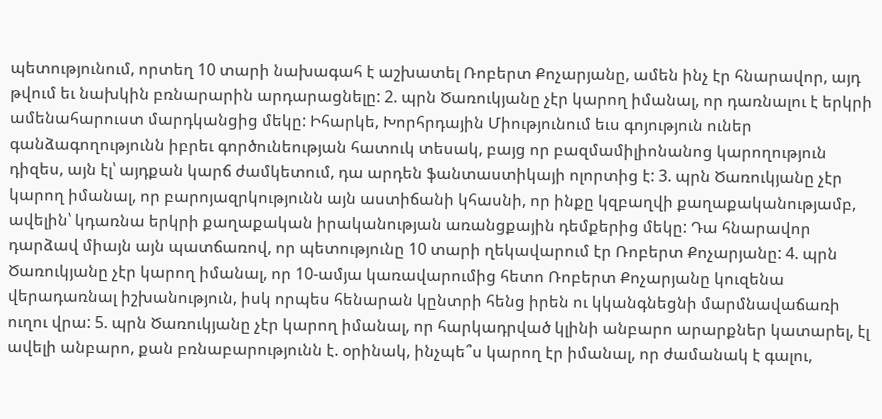պետությունում, որտեղ 10 տարի նախագահ է աշխատել Ռոբերտ Քոչարյանը, ամեն ինչ էր հնարավոր, այդ թվում եւ նախկին բռնարարին արդարացնելը: 2. պրն Ծառուկյանը չէր կարող իմանալ, որ դառնալու է երկրի ամենահարուստ մարդկանցից մեկը: Իհարկե, Խորհրդային Միությունում եւս գոյություն ուներ գանձագողությունն իբրեւ գործունեության հատուկ տեսակ, բայց որ բազմամիլիոնանոց կարողություն դիզես, այն էլ՝ այդքան կարճ ժամկետում, դա արդեն ֆանտաստիկայի ոլորտից է: 3. պրն Ծառուկյանը չէր կարող իմանալ, որ բարոյազրկությունն այն աստիճանի կհասնի, որ ինքը կզբաղվի քաղաքականությամբ, ավելին՝ կդառնա երկրի քաղաքական իրականության առանցքային դեմքերից մեկը: Դա հնարավոր դարձավ միայն այն պատճառով, որ պետությունը 10 տարի ղեկավարում էր Ռոբերտ Քոչարյանը: 4. պրն Ծառուկյանը չէր կարող իմանալ, որ 10-ամյա կառավարումից հետո Ռոբերտ Քոչարյանը կուզենա վերադառնալ իշխանություն, իսկ որպես հենարան կընտրի հենց իրեն ու կկանգնեցնի մարմնավաճառի ուղու վրա: 5. պրն Ծառուկյանը չէր կարող իմանալ, որ հարկադրված կլինի անբարո արարքներ կատարել, էլ ավելի անբարո, քան բռնաբարությունն է. օրինակ, ինչպե՞ս կարող էր իմանալ, որ ժամանակ է գալու,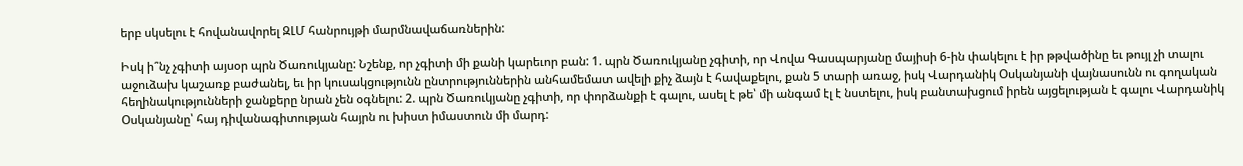երբ սկսելու է հովանավորել ԶԼՄ հանրույթի մարմնավաճառներին:

Իսկ ի՞նչ չգիտի այսօր պրն Ծառուկյանը: Նշենք, որ չգիտի մի քանի կարեւոր բան: 1. պրն Ծառուկյանը չգիտի, որ Վովա Գասպարյանը մայիսի 6-ին փակելու է իր թթվածինը եւ թույլ չի տալու աջուձախ կաշառք բաժանել, եւ իր կուսակցությունն ընտրություններին անհամեմատ ավելի քիչ ձայն է հավաքելու, քան 5 տարի առաջ, իսկ Վարդանիկ Օսկանյանի վայնասունն ու գողական հեղինակությունների ջանքերը նրան չեն օգնելու: 2. պրն Ծառուկյանը չգիտի, որ փորձանքի է գալու, ասել է թե՝ մի անգամ էլ է նստելու, իսկ բանտախցում իրեն այցելության է գալու Վարդանիկ Օսկանյանը՝ հայ դիվանագիտության հայրն ու խիստ իմաստուն մի մարդ: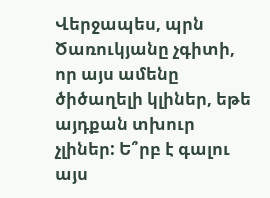Վերջապես, պրն Ծառուկյանը չգիտի, որ այս ամենը ծիծաղելի կլիներ, եթե այդքան տխուր չլիներ: Ե՞րբ է գալու այս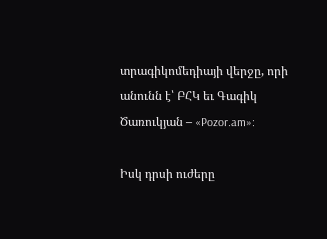տրագիկոմեդիայի վերջը, որի անունն է՝ ԲՀԿ եւ Գագիկ Ծառուկյան – «Pozor.am»:

Իսկ դրսի ուժերը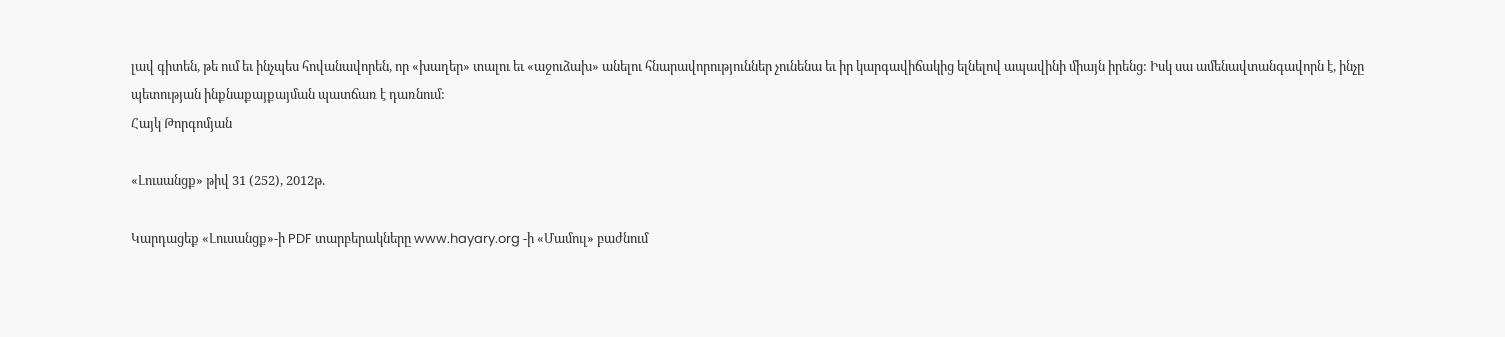լավ գիտեն, թե ում եւ ինչպես հովանավորեն, որ «խաղեր» տալու եւ «աջուձախ» անելու հնարավորություններ չունենա եւ իր կարգավիճակից ելնելով ապավինի միայն իրենց: Իսկ սա ամենավտանգավորն է, ինչը պետության ինքնաքայքայման պատճառ է դառնում:
Հայկ Թորգոմյան

«Լուսանցք» թիվ 31 (252), 2012թ.

Կարդացեք «Լուսանցք»-ի PDF տարբերակները www.hayary.org -ի «Մամուլ» բաժնում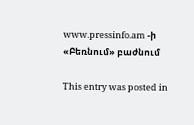www.pressinfo.am -ի «Բեռնում» բաժնում

This entry was posted in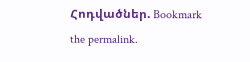Հոդվածներ. Bookmark the permalink.